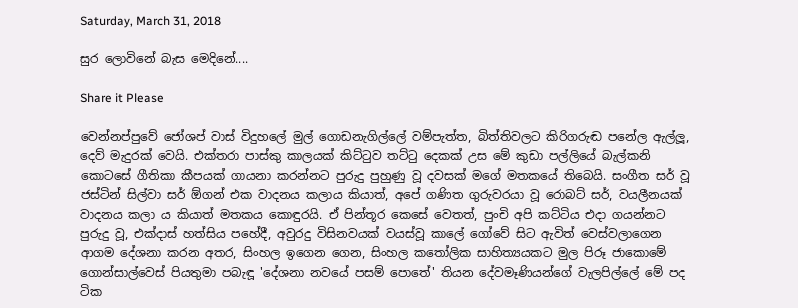Saturday, March 31, 2018

සුර ලොවිනේ බැස මෙදිනේ....

Share it Please

වෙන්නප්පුවේ ජෝශප් වාස් විදුහලේ මුල් ගොඩනැගිල්ලේ වම්පැත්ත, බිත්තිවලට කිරිගරුඬ පනේල ඇල්ලූ, දෙව් මැදුරක් වෙයි. එක්තරා පාස්කු කාලයක් කිට්ටුව තට්ටු දෙකක් උස මේ කුඩා පල්ලියේ බැල්කනි කොටසේ ගීතිකා කීපයක් ගායනා කරන්නට පුරුදු පුහුණු වූ දවසක් මගේ මතකයේ තිබෙයි. සංගීත සර් වූ ජස්ටින් සිල්වා සර් ඕගන් එක වාදනය කලාය කියාත්, අපේ ගණිත ගුරුවරයා වූ රොබට් සර්, වයලීනයක් වාදනය කලා ය කියාත් මතකය කොඳුරයි. ඒ පින්තූර කෙසේ වෙතත්, පුංචි අපි කට්ටිය එදා ගයන්නට පුරුදු වූ, එක්දාස් හත්සිය පහේදී, අවුරදු විසිනවයක් වයස්වූ කාලේ ගෝවේ සිට ඇවිත් වෙස්වලාගෙන ආගම දේශනා කරන අතර, සිංහල ඉගෙන ගෙන, සිංහල කතෝලික සාහිත්‍යයකට මුල පිරූ ජාකොමේ ගොන්සාල්වෙස් පියතුමා පබැඳූ 'දේශනා නවයේ පසම් පොතේ' තියන දේවමෑණියන්ගේ වැලපිල්ලේ මේ පද ටික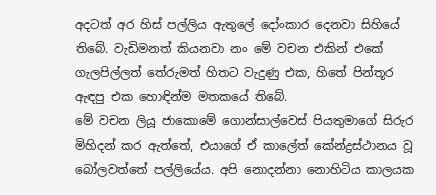අදටත් අර හිස් පල්ලිය ඇතුලේ දෝංකාර දෙනවා සිහියේ තිබේ. වැඩිමනත් කියනවා නං මේ වචන එකින් එකේ ගැලපිල්ලත් තේරුමත් හිතට වැදුණු එක, හිතේ පින්තූර ඇඳපු එක හොඳින්ම මතකයේ තිබේ.
මේ වචන ලියූ ජාකොමේ ගොන්සාල්වෙස් පියතුමාගේ සිරුර මිහිදන් කර ඇත්තේ, එයාගේ ඒ කාලේත් කේන්ද්‍රස්ථානය වූ බෝලවත්තේ පල්ලියේය. අපි නොදන්නා නොහිටිය කාලයක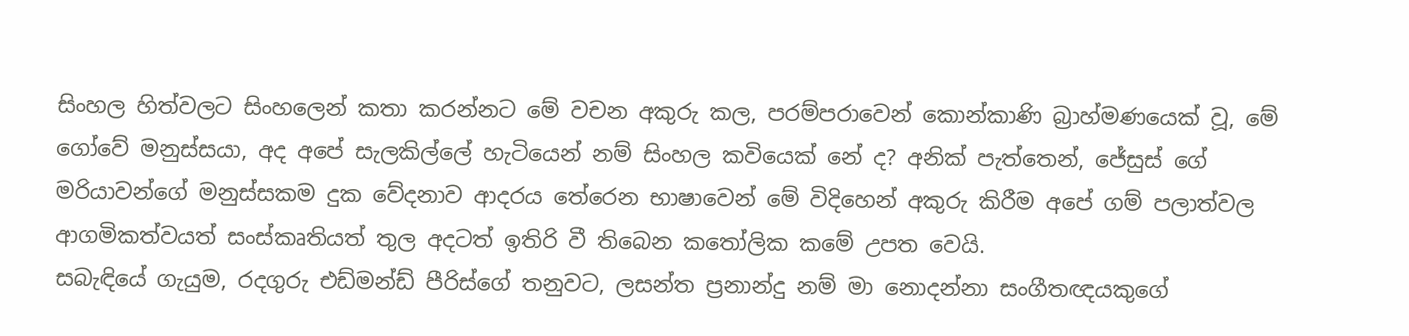සිංහල හිත්වලට සිංහලෙන් කතා කරන්නට මේ වචන අකුරු කල, පරම්පරාවෙන් කොන්කාණි බ්‍රාහ්මණයෙක් වූ, මේ ගෝවේ මනුස්සයා, අද අපේ සැලකිල්ලේ හැටියෙන් නම් සිංහල කවියෙක් නේ ද? අනික් පැත්තෙන්, ජේසුස් ගේ මරියාවන්ගේ මනුස්සකම දුක වේදනාව ආදරය තේරෙන භාෂාවෙන් මේ විදිහෙන් අකුරු කිරීම අපේ ගම් පලාත්වල ආගමිකත්වයත් සංස්කෘතියත් තුල අදටත් ඉතිරි වී තිබෙන කතෝලික කමේ උපත වෙයි.
සබැඳියේ ගැයුම, රදගුරු එඩ්මන්ඩ් පීරිස්ගේ තනුවට, ලසන්ත ප්‍රනාන්දු නම් මා නොදන්නා සංගීතඥයකුගේ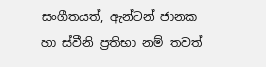සංගීතයත්, ඇන්ටන් ජානක හා ස්වීනි ප්‍රතිභා නම් තවත්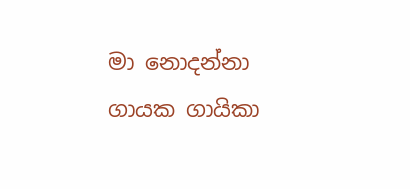මා නොදන්නා ගායක ගායිකා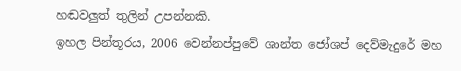හඬවලුත් තුලින් උපන්නකි.
ඉහල පින්තූරය, 2006 වෙන්නප්පුවේ ශාන්ත ජෝශප් දෙව්මැදුරේ මහ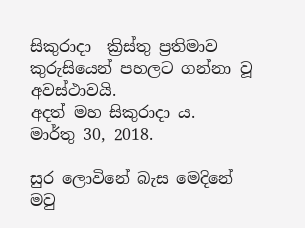සිකුරාදා  ක්‍රිස්තු ප්‍රතිමාව කුරුසියෙන් පහලට ගන්නා වූ අවස්ථාවයි.
අදත් මහ සිකුරාදා ය.
මාර්තු 30, 2018.

සුර ලොවිනේ බැස මෙදිනේ
මවු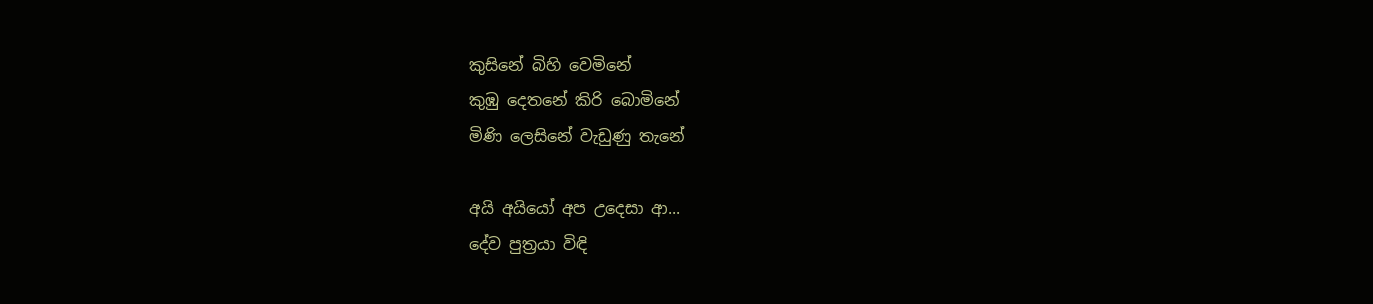කුසිනේ බිහි වෙමිනේ
කුඹු දෙතනේ කිරි බොමිනේ
මිණි ලෙසිනේ වැඩුණු තැනේ

අයි අයියෝ අප උදෙසා ආ...
දේව පුත්‍රයා විඳි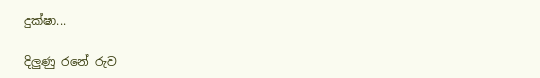දුක්ෂා...

දිලුණු රනේ රුව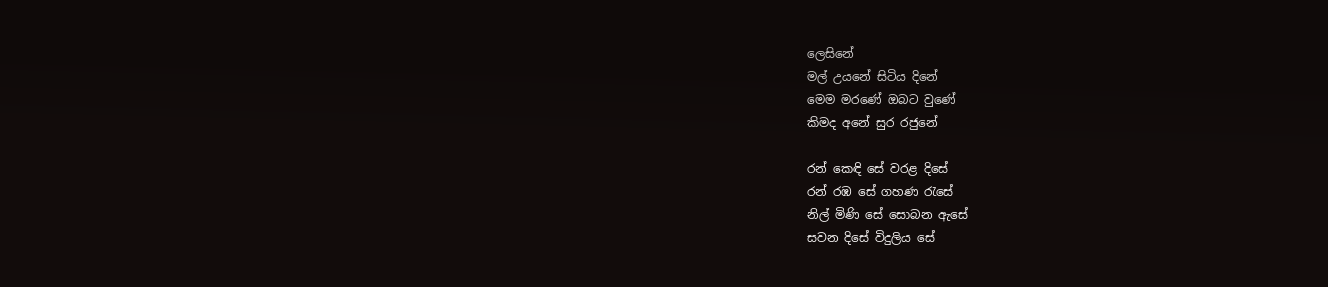ලෙසිනේ
මල් උයනේ සිටිය දිනේ
මෙම මරණේ ඔබට වුණේ
කිමද අනේ සුර රජුනේ

රන් කෙඳි සේ වරළ දිසේ
රන් රඹ සේ ගහණ රැසේ
නිල් මිණි සේ සොබන ඇසේ
සවන දිසේ විදුලිය සේ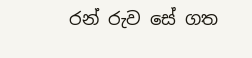රන් රුව සේ ගත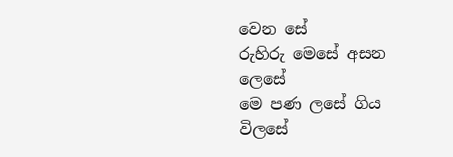වෙන සේ
රුහිරු මෙසේ අසන ලෙසේ
මෙ පණ ලසේ ගිය විලසේ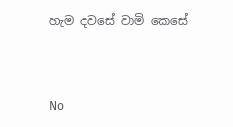හැම දවසේ වාමි කෙසේ




No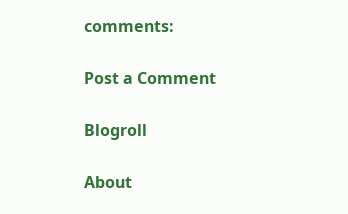comments:

Post a Comment

Blogroll

About